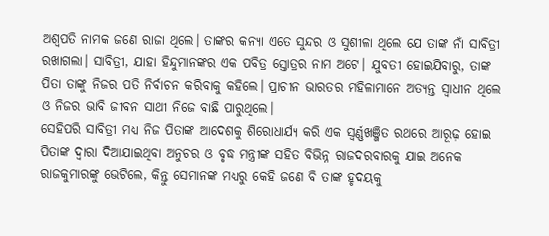ଅଶ୍ଵପତି ନାମକ ଜଣେ ରାଜା ଥିଲେ। ତାଙ୍କର କନ୍ୟା ଏତେ ସୁନ୍ଦର ଓ ସୁଶୀଳା ଥିଲେ ଯେ ତାଙ୍କ ନାଁ ସାବିତ୍ରୀ ରଖାଗଲା। ସାବିତ୍ରୀ, ଯାହା ହିନ୍ଦୁମାନଙ୍କର ଏକ ପବିତ୍ର ସ୍ତୋତ୍ରର ନାମ ଅଟେ। ଯୁବତୀ ହୋଇଯିବାରୁ, ତାଙ୍କ ପିତା ତାଙ୍କୁ ନିଜର ପତି ନିର୍ବାଚନ କରିବାକୁ କହିଲେ। ପ୍ରାଚୀନ ଭାରତର ମହିଳାମାନେ ଅତ୍ୟନ୍ତ ସ୍ୱାଧୀନ ଥିଲେ ଓ ନିଜର ଭାବି ଜୀବନ ସାଥୀ ନିଜେ ବାଛି ପାରୁଥିଲେ।
ସେହିପରି ସାବିତ୍ରୀ ମଧ୍ୟ ନିଜ ପିତାଙ୍କ ଆଦେଶକୁ ଶିରୋଧାର୍ଯ୍ୟ କରି ଏକ ସ୍ଵର୍ଣ୍ଣଖଞ୍ଜିତ ରଥରେ ଆରୂଢ଼ ହୋଇ ପିତାଙ୍କ ଦ୍ୱାରା ଦିଆଯାଇଥିବା ଅନୁଚର ଓ ବୃଦ୍ଧ ମନ୍ତ୍ରୀଙ୍କ ସହିତ ବିଭିନ୍ନ ରାଜଦରବାରକୁ ଯାଇ ଅନେକ ରାଜକୁମାରଙ୍କୁ ଭେଟିଲେ, କିନ୍ତୁ ସେମାନଙ୍କ ମଧ୍ୟରୁ କେହି ଜଣେ ବି ତାଙ୍କ ହୃଦୟକୁ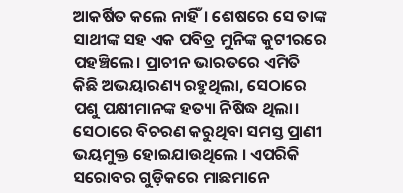ଆକର୍ଷିତ କଲେ ନାହିଁ। ଶେଷରେ ସେ ତାଙ୍କ ସାଥୀଙ୍କ ସହ ଏକ ପବିତ୍ର ମୁନିଙ୍କ କୁଟୀରରେ ପହଞ୍ଚିଲେ। ପ୍ରାଚୀନ ଭାରତରେ ଏମିତି କିଛି ଅଭୟାରଣ୍ୟ ରହୁଥିଲା, ସେଠାରେ ପଶୁ ପକ୍ଷୀମାନଙ୍କ ହତ୍ୟା ନିଷିଦ୍ଧ ଥିଲା। ସେଠାରେ ବିଚରଣ କରୁଥିବା ସମସ୍ତ ପ୍ରାଣୀ ଭୟମୁକ୍ତ ହୋଇଯାଉଥିଲେ । ଏପରିକି ସରୋବର ଗୁଡ଼ିକରେ ମାଛମାନେ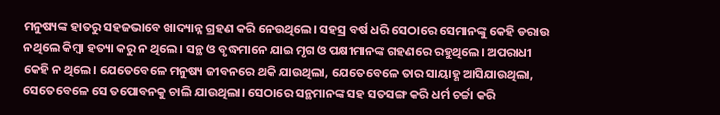ମନୁଷ୍ୟଙ୍କ ହାତରୁ ସହଜଭାବେ ଖାଦ୍ୟାନ୍ନ ଗ୍ରହଣ କରି ନେଉଥିଲେ। ସହସ୍ର ବର୍ଷ ଧରି ସେଠାରେ ସେମାନଙ୍କୁ କେହି ଡରାଉ ନଥିଲେ କିମ୍ବା ହତ୍ୟା କରୁ ନ ଥିଲେ। ସନ୍ଥ ଓ ବୃଦ୍ଧମାନେ ଯାଇ ମୃଗ ଓ ପକ୍ଷୀମାନଙ୍କ ଗହଣରେ ରହୁଥିଲେ। ଅପରାଧୀ କେହି ନ ଥିଲେ। ଯେତେବେଳେ ମନୁଷ୍ୟ ଜୀବନରେ ଥକି ଯାଉଥିଲା, ଯେତେବେଳେ ତାର ସାୟାହ୍ଣ ଆସିଯାଉଥିଲା, ସେତେବେଳେ ସେ ତପୋବନକୁ ଚାଲି ଯାଉଥିଲା। ସେଠାରେ ସନ୍ଥମାନଙ୍କ ସହ ସତସଙ୍ଗ କରି ଧର୍ମ ଚର୍ଚ୍ଚା କରି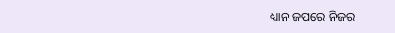ଧ୍ୟାନ ଜପରେ ନିଜର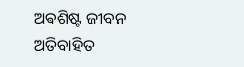ଅଵଶିଷ୍ଟ ଜୀବନ ଅତିବାହିତ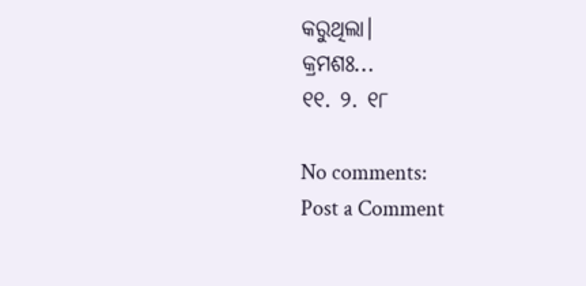କରୁଥିଲା।
କ୍ରମଶଃ...
୧୧. ୨. ୧୮

No comments:
Post a Comment